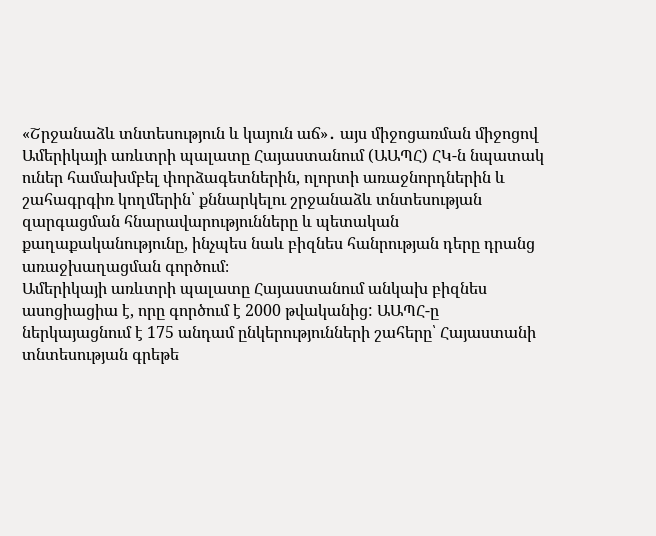«Շրջանաձև տնտեսություն և կայուն աճ»․ այս միջոցառման միջոցով Ամերիկայի առևտրի պալատը Հայաստանում (ԱԱՊՀ) ՀԿ-ն նպատակ ուներ համախմբել փորձագետներին, ոլորտի առաջնորդներին և շահագրգիռ կողմերին՝ քննարկելու շրջանաձև տնտեսության զարգացման հնարավարությունները և պետական քաղաքականությունը, ինչպես նաև բիզնես հանրության դերը դրանց առաջխաղացման գործում։
Ամերիկայի առևտրի պալատը Հայաստանում անկախ բիզնես ասոցիացիա է, որը գործում է 2000 թվականից: ԱԱՊՀ-ը ներկայացնում է 175 անդամ ընկերությունների շահերը՝ Հայաստանի տնտեսության գրեթե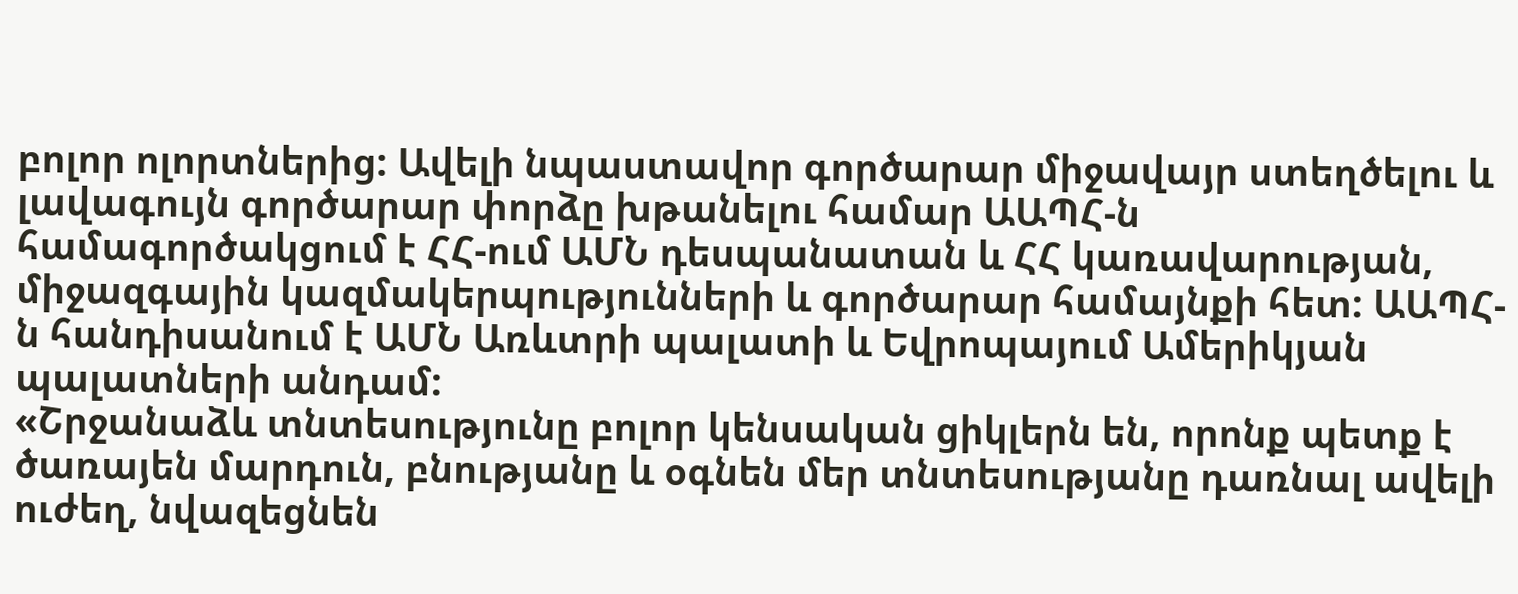բոլոր ոլորտներից: Ավելի նպաստավոր գործարար միջավայր ստեղծելու և լավագույն գործարար փորձը խթանելու համար ԱԱՊՀ-ն համագործակցում է ՀՀ-ում ԱՄՆ դեսպանատան և ՀՀ կառավարության, միջազգային կազմակերպությունների և գործարար համայնքի հետ: ԱԱՊՀ-ն հանդիսանում է ԱՄՆ Առևտրի պալատի և Եվրոպայում Ամերիկյան պալատների անդամ:
«Շրջանաձև տնտեսությունը բոլոր կենսական ցիկլերն են, որոնք պետք է ծառայեն մարդուն, բնությանը և օգնեն մեր տնտեսությանը դառնալ ավելի ուժեղ, նվազեցնեն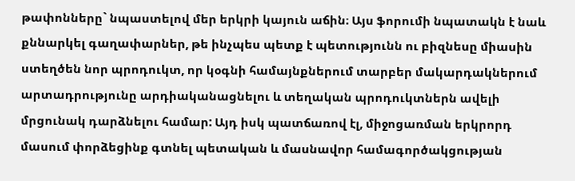թափոնները` նպաստելով մեր երկրի կայուն աճին։ Այս ֆորումի նպատակն է նաև քննարկել գաղափարներ, թե ինչպես պետք է պետությունն ու բիզնեսը միասին ստեղծեն նոր պրոդուկտ, որ կօգնի համայնքներում տարբեր մակարդակներում արտադրությունը արդիականացնելու և տեղական պրոդուկտներն ավելի մրցունակ դարձնելու համար: Այդ իսկ պատճառով էլ, միջոցառման երկրորդ մասում փորձեցինք գտնել պետական և մասնավոր համագործակցության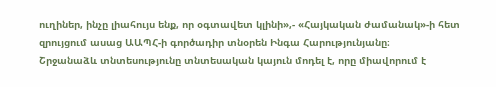ուղիներ, ինչը լիահույս ենք, որ օգտավետ կլինի»,- «Հայկական ժամանակ»-ի հետ զրույցում ասաց ԱԱՊՀ-ի գործադիր տնօրեն Ինգա Հարությունյանը։
Շրջանաձև տնտեսությունը տնտեսական կայուն մոդել է, որը միավորում է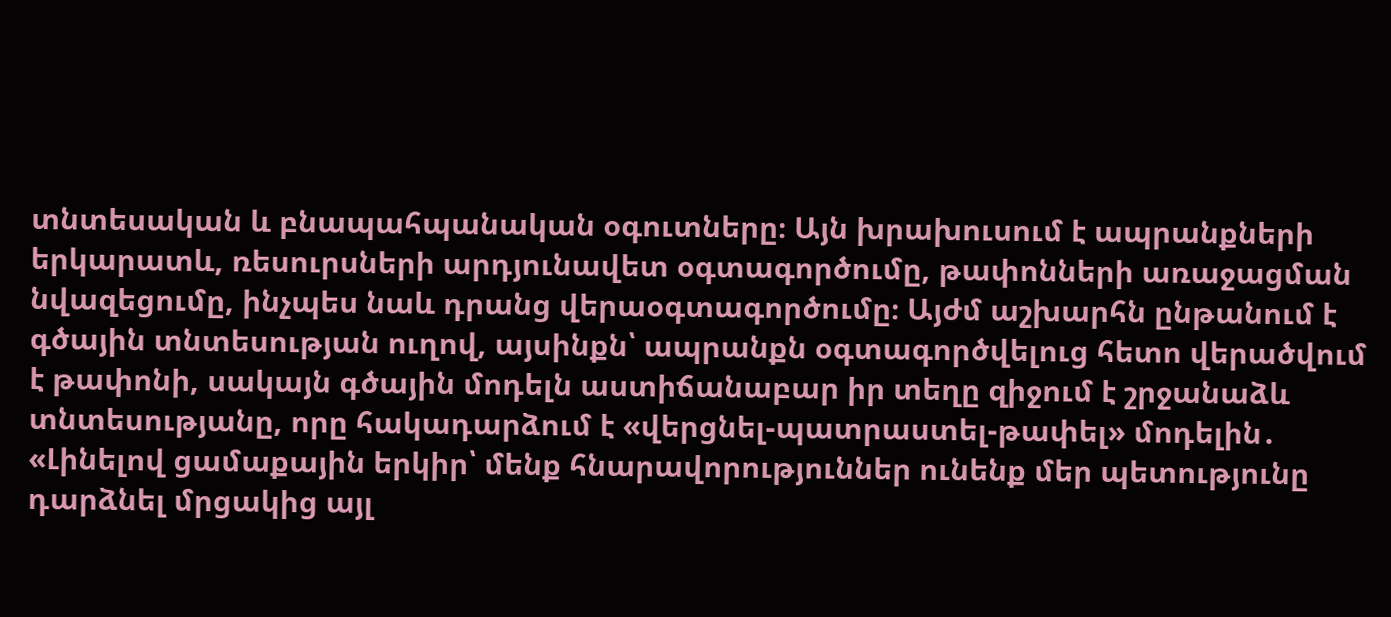տնտեսական և բնապահպանական օգուտները։ Այն խրախուսում է ապրանքների երկարատև, ռեսուրսների արդյունավետ օգտագործումը, թափոնների առաջացման նվազեցումը, ինչպես նաև դրանց վերաօգտագործումը։ Այժմ աշխարհն ընթանում է գծային տնտեսության ուղով, այսինքն՝ ապրանքն օգտագործվելուց հետո վերածվում է թափոնի, սակայն գծային մոդելն աստիճանաբար իր տեղը զիջում է շրջանաձև տնտեսությանը, որը հակադարձում է «վերցնել-պատրաստել-թափել» մոդելին․ «Լինելով ցամաքային երկիր՝ մենք հնարավորություններ ունենք մեր պետությունը դարձնել մրցակից այլ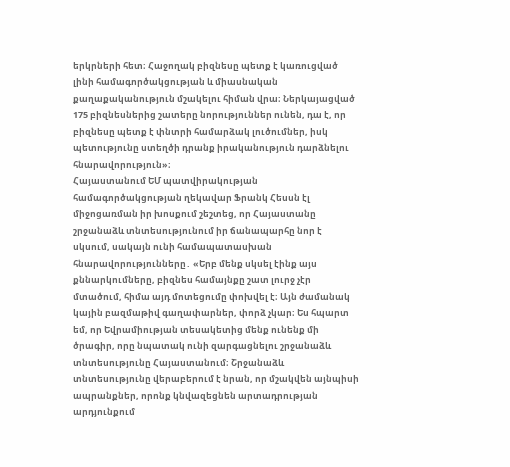երկրների հետ։ Հաջողակ բիզնեսը պետք է կառուցված լինի համագործակցության և միասնական քաղաքականություն մշակելու հիման վրա։ Ներկայացված 175 բիզնեսներից շատերը նորություններ ունեն, դա է, որ բիզնեսը պետք է փնտրի համարձակ լուծումներ, իսկ պետությունը ստեղծի դրանք իրականություն դարձնելու հնարավորություն»։
Հայաստանում ԵՄ պատվիրակության համագործակցության ղեկավար Ֆրանկ Հեսսն էլ միջոցառման իր խոսքում շեշտեց, որ Հայաստանը շրջանաձև տնտեսությունում իր ճանապարհը նոր է սկսում, սակայն ունի համապատասխան հնարավորությունները․ «Երբ մենք սկսել էինք այս քննարկումները, բիզնես համայնքը շատ լուրջ չէր մտածում, հիմա այդ մոտեցումը փոխվել է։ Այն ժամանակ կային բազմաթիվ գաղափարներ, փորձ չկար։ Ես հպարտ եմ, որ Եվրամիության տեսակետից մենք ունենք մի ծրագիր, որը նպատակ ունի զարգացնելու շրջանաձև տնտեսությունը Հայաստանում։ Շրջանաձև տնտեսությունը վերաբերում է նրան, որ մշակվեն այնպիսի ապրանքներ, որոնք կնվազեցնեն արտադրության արդյունքում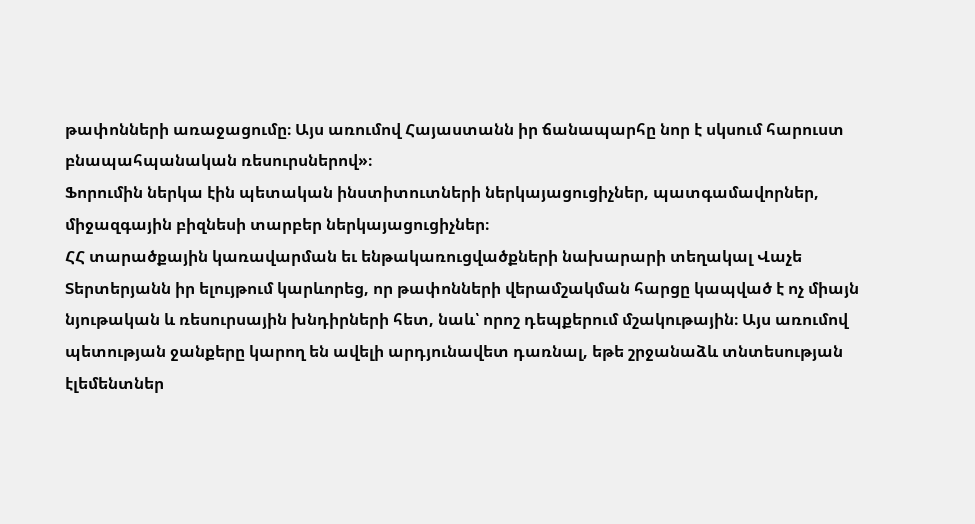թափոնների առաջացումը։ Այս առումով Հայաստանն իր ճանապարհը նոր է սկսում հարուստ բնապահպանական ռեսուրսներով»։
Ֆորումին ներկա էին պետական ինստիտուտների ներկայացուցիչներ, պատգամավորներ, միջազգային բիզնեսի տարբեր ներկայացուցիչներ։
ՀՀ տարածքային կառավարման եւ ենթակառուցվածքների նախարարի տեղակալ Վաչե Տերտերյանն իր ելույթում կարևորեց, որ թափոնների վերամշակման հարցը կապված է ոչ միայն նյութական և ռեսուրսային խնդիրների հետ, նաև՝ որոշ դեպքերում մշակութային։ Այս առումով պետության ջանքերը կարող են ավելի արդյունավետ դառնալ, եթե շրջանաձև տնտեսության էլեմենտներ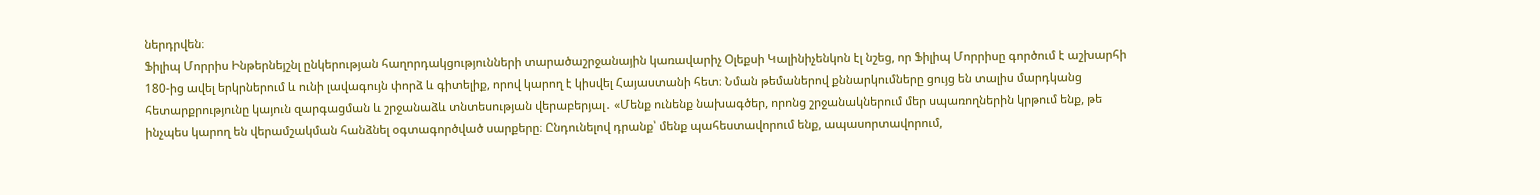ներդրվեն։
Ֆիլիպ Մորրիս Ինթերնեյշնլ ընկերության հաղորդակցությունների տարածաշրջանային կառավարիչ Օլեքսի Կալինիչենկոն էլ նշեց, որ Ֆիլիպ Մորրիսը գործում է աշխարհի 180-ից ավել երկրներում և ունի լավագույն փորձ և գիտելիք, որով կարող է կիսվել Հայաստանի հետ։ Նման թեմաներով քննարկումները ցույց են տալիս մարդկանց հետարքրությունը կայուն զարգացման և շրջանաձև տնտեսության վերաբերյալ․ «Մենք ունենք նախագծեր, որոնց շրջանակներում մեր սպառողներին կրթում ենք, թե ինչպես կարող են վերամշակման հանձնել օգտագործված սարքերը։ Ընդունելով դրանք՝ մենք պահեստավորում ենք, ապասորտավորում,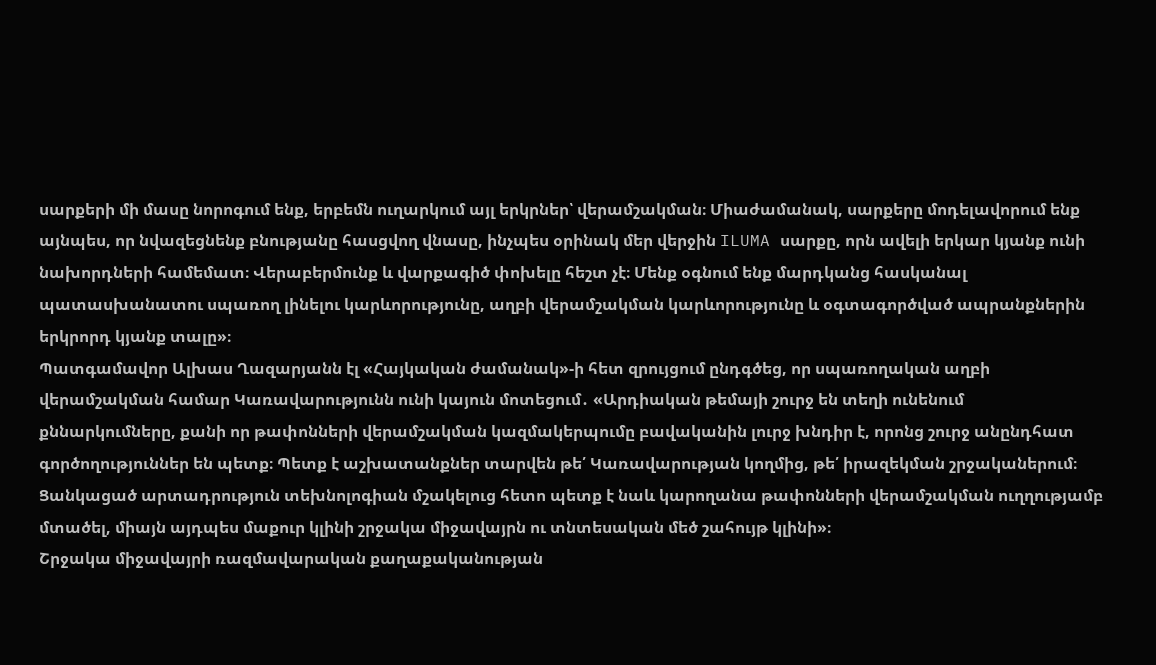սարքերի մի մասը նորոգում ենք, երբեմն ուղարկում այլ երկրներ՝ վերամշակման։ Միաժամանակ, սարքերը մոդելավորում ենք այնպես, որ նվազեցնենք բնությանը հասցվող վնասը, ինչպես օրինակ մեր վերջին ILUMA սարքը, որն ավելի երկար կյանք ունի նախորդների համեմատ։ Վերաբերմունք և վարքագիծ փոխելը հեշտ չէ։ Մենք օգնում ենք մարդկանց հասկանալ պատասխանատու սպառող լինելու կարևորությունը, աղբի վերամշակման կարևորությունը և օգտագործված ապրանքներին երկրորդ կյանք տալը»։
Պատգամավոր Ալխաս Ղազարյանն էլ «Հայկական ժամանակ»-ի հետ զրույցում ընդգծեց, որ սպառողական աղբի վերամշակման համար Կառավարությունն ունի կայուն մոտեցում․ «Արդիական թեմայի շուրջ են տեղի ունենում քննարկումները, քանի որ թափոնների վերամշակման կազմակերպումը բավականին լուրջ խնդիր է, որոնց շուրջ անընդհատ գործողություններ են պետք։ Պետք է աշխատանքներ տարվեն թե՛ Կառավարության կողմից, թե՛ իրազեկման շրջականերում։ Ցանկացած արտադրություն տեխնոլոգիան մշակելուց հետո պետք է նաև կարողանա թափոնների վերամշակման ուղղությամբ մտածել, միայն այդպես մաքուր կլինի շրջակա միջավայրն ու տնտեսական մեծ շահույթ կլինի»։
Շրջակա միջավայրի ռազմավարական քաղաքականության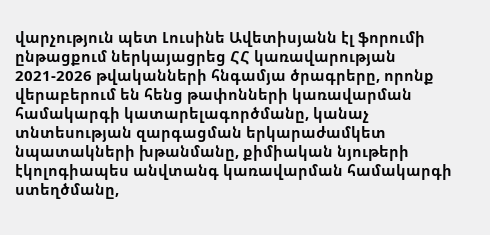վարչություն պետ Լուսինե Ավետիսյանն էլ ֆորումի ընթացքում ներկայացրեց ՀՀ կառավարության 2021-2026 թվականների հնգամյա ծրագրերը, որոնք վերաբերում են հենց թափոնների կառավարման համակարգի կատարելագործմանը, կանաչ տնտեսության զարգացման երկարաժամկետ նպատակների խթանմանը, քիմիական նյութերի էկոլոգիապես անվտանգ կառավարման համակարգի ստեղծմանը,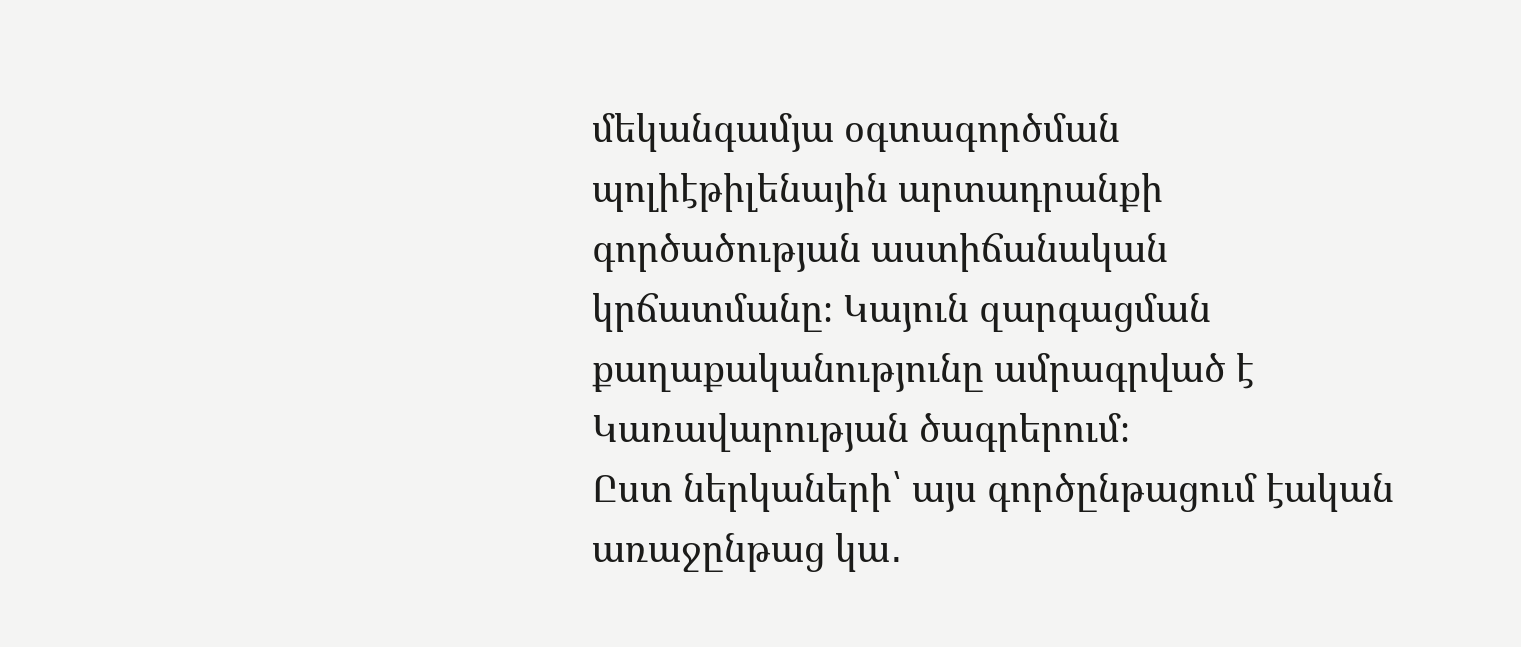մեկանգամյա օգտագործման պոլիէթիլենային արտադրանքի գործածության աստիճանական կրճատմանը։ Կայուն զարգացման քաղաքականությունը ամրագրված է Կառավարության ծագրերում։
Ըստ ներկաների՝ այս գործընթացում էական առաջընթաց կա․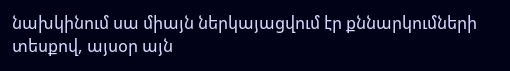նախկինում սա միայն ներկայացվում էր քննարկումների տեսքով, այսօր այն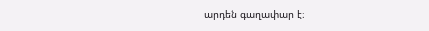արդեն գաղափար է։